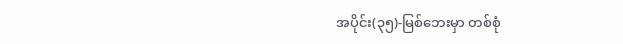အပိုင်း(၃၅)-မြစ်ဘေးမှာ တစ်စုံ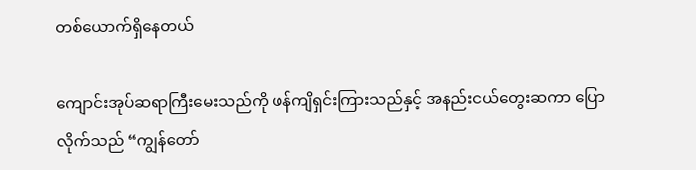တစ်ယောက်ရှိနေတယ်

ကျောင်းအုပ်ဆရာကြီးမေးသည်ကို ဖန်ကျိရှင်းကြားသည်နှင့် အနည်းငယ်တွေးဆကာ ပြောလိုက်သည် “ကျွန်တော်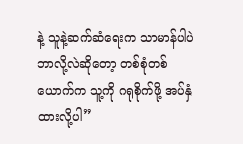နဲ့ သူနဲ့ဆက်ဆံရေးက သာမာန်ပါပဲ ဘာလို့လဲဆိုတော့ တစ်စုံတစ်ယောက်က သူ့ကို ဂရုစိုက်ဖို့ အပ်နှံထားလို့ပါ”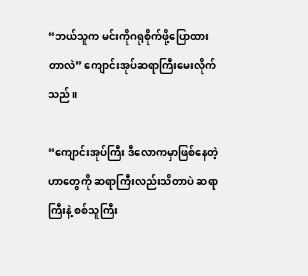“ဘယ်သူက မင်းကိုဂရုစိုက်ဖို့ပြောထားတာလဲ” ကျောင်းအုပ်ဆရာကြီးမေးလိုက်သည်။

“ကျောင်းအုပ်ကြီး ဒီလောကမှာဖြစ်နေတဲ့ဟာတွေကို ဆရာကြီးလည်းသိတာပဲ ဆရာကြီးနဲ့ စစ်သူကြီး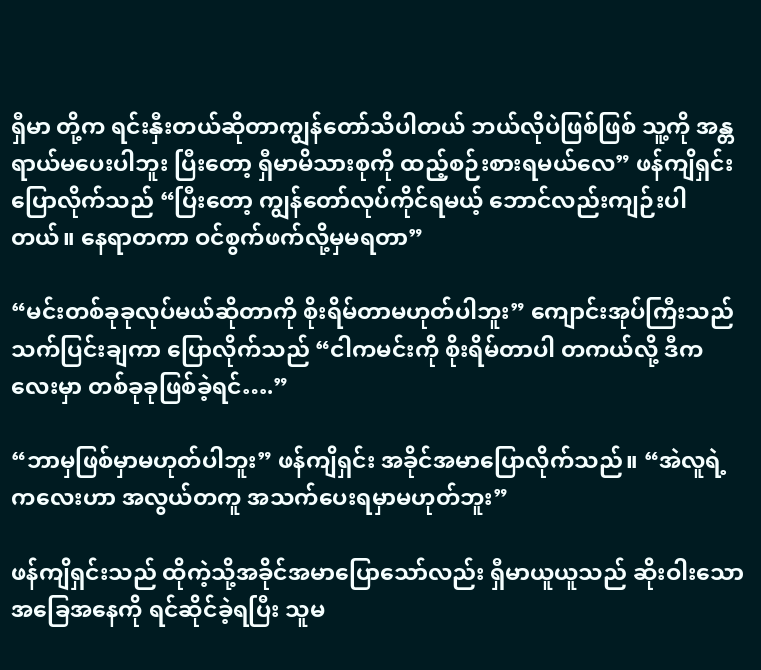ရှီမာ တို့က ရင်းနှီးတယ်ဆိုတာကျွန်တော်သိပါတယ် ဘယ်လိုပဲဖြစ်ဖြစ် သူ့ကို အန္တရာယ်မပေးပါဘူး ပြီးတော့ ရှီမာမိသားစုကို ထည့်စဉ်းစားရမယ်လေ” ဖန်ကျိရှင်းပြောလိုက်သည် “ပြီးတော့ ကျွန်တော်လုပ်ကိုင်ရမယ့် ဘောင်လည်းကျဉ်းပါတယ်။ နေရာတကာ ဝင်စွက်ဖက်လို့မှမရတာ”

“မင်းတစ်ခုခုလုပ်မယ်ဆိုတာကို စိုးရိမ်တာမဟုတ်ပါဘူး” ကျောင်းအုပ်ကြီးသည် သက်ပြင်းချကာ ပြောလိုက်သည် “ငါကမင်းကို စိုးရိမ်တာပါ တကယ်လို့ ဒီကလေးမှာ တစ်ခုခုဖြစ်ခဲ့ရင်….”

“ဘာမှဖြစ်မှာမဟုတ်ပါဘူး” ဖန်ကျိရှင်း အခိုင်အမာပြောလိုက်သည်။ “အဲလူရဲ့ ကလေးဟာ အလွယ်တကူ အသက်ပေးရမှာမဟုတ်ဘူး”

ဖန်ကျိရှင်းသည် ထိုကဲ့သို့အခိုင်အမာပြောသော်လည်း ရှီမာယူယူသည် ဆိုးဝါးသော အခြေအနေကို ရင်ဆိုင်ခဲ့ရပြီး သူမ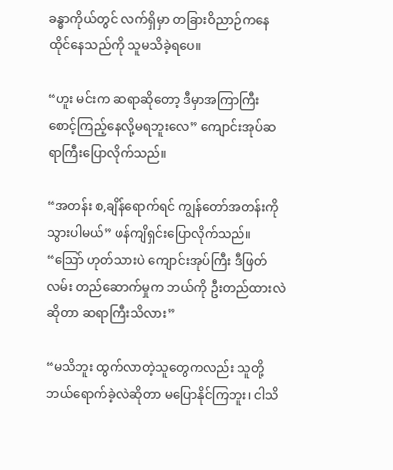ခန္ဓာကိုယ်တွင် လက်ရှိမှာ တခြားဝိညာဉ်ကနေထိုင်နေသည်ကို သူမသိခဲ့ရပေ။

“ဟူး မင်းက ဆရာဆိုတော့ ဒီမှာအကြာကြီး စောင့်ကြည့်နေလို့မရဘူးလေ” ကျောင်းအုပ်ဆရာကြီးပြောလိုက်သည်။

“အတန်း စ,ချိန်ရောက်ရင် ကျွန်တော်အတန်းကို သွားပါမယ်” ဖန်ကျိရှင်းပြောလိုက်သည်။ “သြော် ဟုတ်သားပဲ ကျောင်းအုပ်ကြီး ဒီဖြတ်လမ်း တည်ဆောက်မှုက ဘယ်ကို ဦးတည်ထားလဲဆိုတာ ဆရာကြီးသိလား”

“မသိဘူး ထွက်လာတဲ့သူတွေကလည်း သူတို့ဘယ်ရောက်ခဲ့လဲဆိုတာ မပြောနိုင်ကြဘူး၊ ငါသိ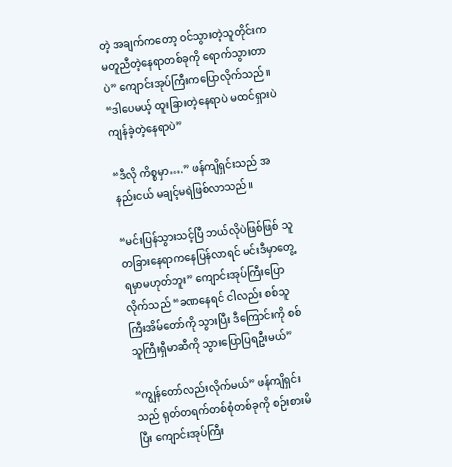တဲ့ အချက်ကတော့ ဝင်သွားတဲ့သူတိုင်းက မတူညီတဲ့နေရာတစ်ခုကို ရောက်သွားတာပဲ” ကျောင်းအုပ်ကြီးကပြောလိုက်သည်။ “ဒါပေမယ့် ထူးခြားတဲ့နေရာပဲ မထင်ရှားပဲကျန်ခဲ့တဲ့နေရာပဲ”

“ဒီလို ကိစ္စမှာ….” ဖန်ကျိရှင်းသည် အနည်းငယ် မချင့်မရဲဖြစ်လာသည်။

“မင်းပြန်သွားသင့်ပြီ ဘယ်လိုပဲဖြစ်ဖြစ် သူတခြားနေရာကနေပြန်လာရင် မင်းဒီမှာတွေ့ရမှာမဟုတ်ဘူး” ကျောင်းအုပ်ကြီးပြောလိုက်သည် “ခဏနေရင် ငါလည်း စစ်သူကြီးအိမ်တော်ကို သွားပြီး ဒီကြောင်းကို စစ်သူကြီးရှီမာဆီကို သွားပြောပြရဦးမယ်”

“ကျွန်တော်လည်းလိုက်မယ်” ဖန်ကျိရှင်းသည် ရုတ်တရက်တစ်စုံတစ်ခုကို စဉ်းစားမိပြီး ကျောင်းအုပ်ကြီး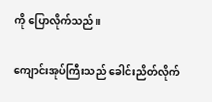ကို ပြောလိုက်သည်။

ကျောင်းအုပ်ကြီးသည် ခေါင်းညိတ်လိုက်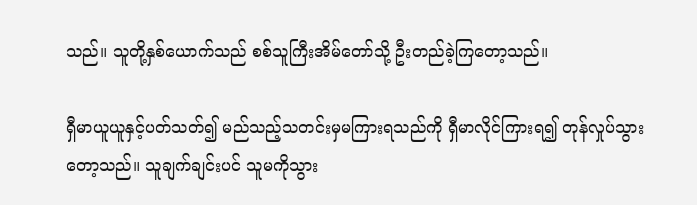သည်။ သူတို့နှစ်ယောက်သည် စစ်သူကြီးအိမ်တော်သို့ ဦးတည်ခဲ့ကြတော့သည်။

ရှီမာယူယူနှင့်ပတ်သတ်၍ မည်သည့်သတင်းမှမကြားရသည်ကို ရှီမာလိုင်ကြားရ၍ တုန်လှုပ်သွားတော့သည်။ သူချက်ချင်းပင် သူမကိုသွား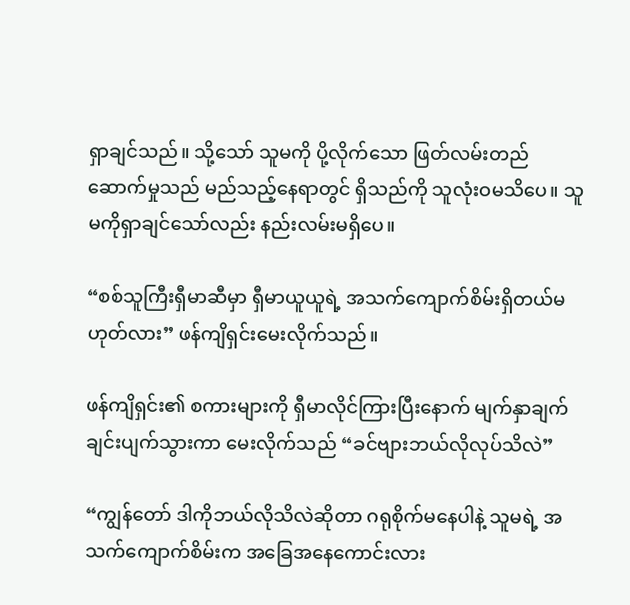ရှာချင်သည်။ သို့သော် သူမကို ပို့လိုက်သော ဖြတ်လမ်းတည်ဆောက်မှုသည် မည်သည့်နေရာတွင် ရှိသည်ကို သူလုံးဝမသိပေ။ သူမကိုရှာချင်သော်လည်း နည်းလမ်းမရှိပေ။

“စစ်သူကြီးရှီမာဆီမှာ ရှီမာယူယူရဲ့ အသက်ကျောက်စိမ်းရှိတယ်မဟုတ်လား” ဖန်ကျိရှင်းမေးလိုက်သည်။

ဖန်ကျိရှင်း၏ စကားများကို ရှီမာလိုင်ကြားပြီးနောက် မျက်နှာချက်ချင်းပျက်သွားကာ မေးလိုက်သည် “ခင်ဗျားဘယ်လိုလုပ်သိလဲ”

“ကျွန်တော် ဒါကိုဘယ်လိုသိလဲဆိုတာ ဂရုစိုက်မနေပါနဲ့ သူမရဲ့ အသက်ကျောက်စိမ်းက အခြေအနေကောင်းလား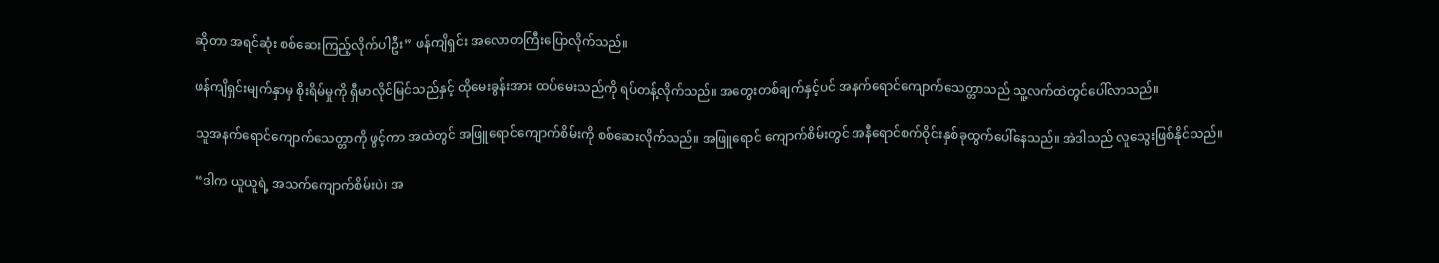ဆိုတာ အရင်ဆုံး စစ်ဆေးကြည့်လိုက်ပါဦး” ဖန်ကျိရှင်း အလောတကြီးပြောလိုက်သည်။

ဖန်ကျိရှင်းမျက်နှာမှ စိုးရိမ်မှုကို ရှီမာလိုင်မြင်သည်နှင့် ထိုမေးခွန်းအား ထပ်မေးသည်ကို ရပ်တန့်လိုက်သည်။ အတွေးတစ်ချက်နှင့်ပင် အနက်ရောင်ကျောက်သေတ္တာသည် သူ့လက်ထဲတွင်ပေါ်လာသည်။

သူအနက်ရောင်ကျောက်သေတ္တာကို ဖွင့်ကာ အထဲတွင် အဖြူရောင်ကျောက်စိမ်းကို စစ်ဆေးလိုက်သည်။ အဖြူရောင် ကျောက်စိမ်းတွင် အနီရောင်စက်ဝိုင်းနှစ်ခုထွက်ပေါ်နေသည်။ အဲဒါသည် လူသွေးဖြစ်နိုင်သည်။

“ဒါက ယူယူရဲ့ အသက်ကျောက်စိမ်းပဲ၊ အ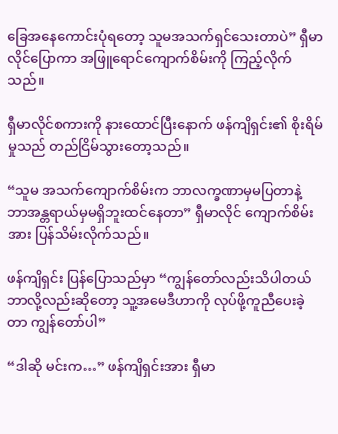ခြေအနေကောင်းပုံရတော့ သူမအသက်ရှင်သေးတာပဲ” ရှီမာလိုင်ပြောကာ အဖြူရောင်ကျောက်စိမ်းကို ကြည့်လိုက်သည်။

ရှီမာလိုင်စကားကို နားထောင်ပြီးနောက် ဖန်ကျိရှင်း၏ စိုးရိမ်မှုသည် တည်ငြိမ်သွားတော့သည်။

“သူမ အသက်ကျောက်စိမ်းက ဘာလက္ခဏာမှမပြတာနဲ့ ဘာအန္တရာယ်မှမရှိဘူးထင်နေတာ” ရှီမာလိုင် ကျောက်စိမ်းအား ပြန်သိမ်းလိုက်သည်။

ဖန်ကျိရှင်း ပြန်ပြောသည်မှာ “ကျွန်တော်လည်းသိပါတယ် ဘာလို့လည်းဆိုတော့ သူ့အမေဒီဟာကို လုပ်ဖို့ကူညီပေးခဲ့တာ ကျွန်တော်ပါ”

“ဒါဆို မင်းက…” ဖန်ကျိရှင်းအား ရှီမာ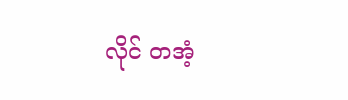လိုင် တအံ့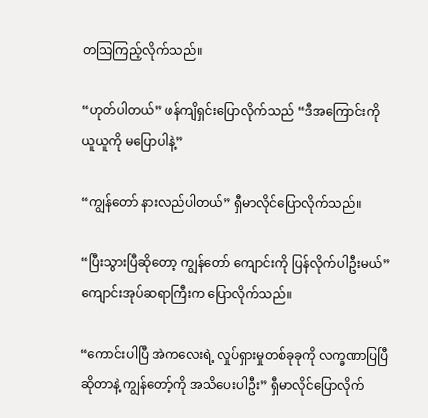တသြကြည့်လိုက်သည်။

“ဟုတ်ပါတယ်” ဖန်ကျိရှင်းပြောလိုက်သည် “ဒီအကြောင်းကို ယူယူကို မပြောပါနဲ့”

“ကျွန်တော် နားလည်ပါတယ်” ရှီမာလိုင်ပြောလိုက်သည်။

“ပြီးသွားပြီဆိုတော့ ကျွန်တော် ကျောင်းကို ပြန်လိုက်ပါဦးမယ်” ကျောင်းအုပ်ဆရာကြီးက ပြောလိုက်သည်။

“ကောင်းပါပြီ အဲကလေးရဲ့ လှုပ်ရှားမှုတစ်ခုခုကို လက္ခဏာပြပြီဆိုတာနဲ့ ကျွန်တော့်ကို အသိပေးပါဦး” ရှီမာလိုင်ပြောလိုက်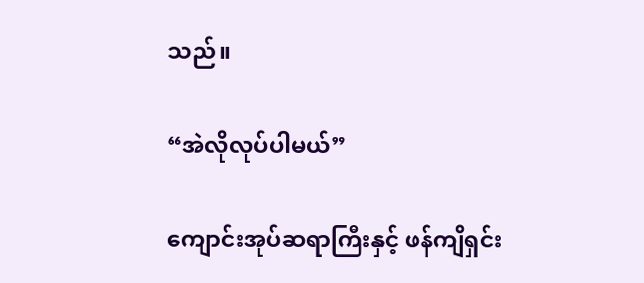သည်။

“အဲလိုလုပ်ပါမယ်”

ကျောင်းအုပ်ဆရာကြီးနှင့် ဖန်ကျိရှင်း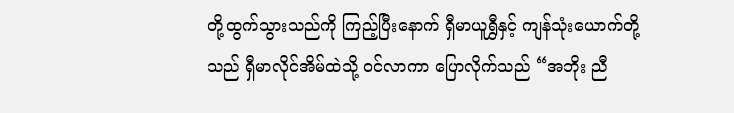တို့ထွက်သွားသည်ကို ကြည့်ပြီးနောက် ရှီမာယူရွှီနှင့် ကျန်သုံးယောက်တို့သည် ရှီမာလိုင်အိမ်ထဲသို့ ဝင်လာကာ ပြောလိုက်သည် “အဘိုး ညီ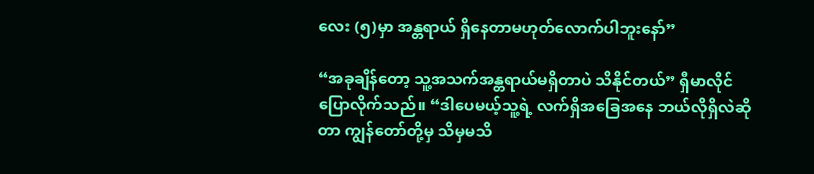လေး (၅)မှာ အန္တရာယ် ရှိနေတာမဟုတ်လောက်ပါဘူးနော်”

“အခုချိန်တော့ သူ့အသက်အန္တရာယ်မရှိတာပဲ သိနိုင်တယ်” ရှီမာလိုင်ပြောလိုက်သည်။ “ဒါပေမယ့်သူ့ရဲ့ လက်ရှိအခြေအနေ ဘယ်လိုရှိလဲဆိုတာ ကျွန်တော်တို့မှ သိမှမသိ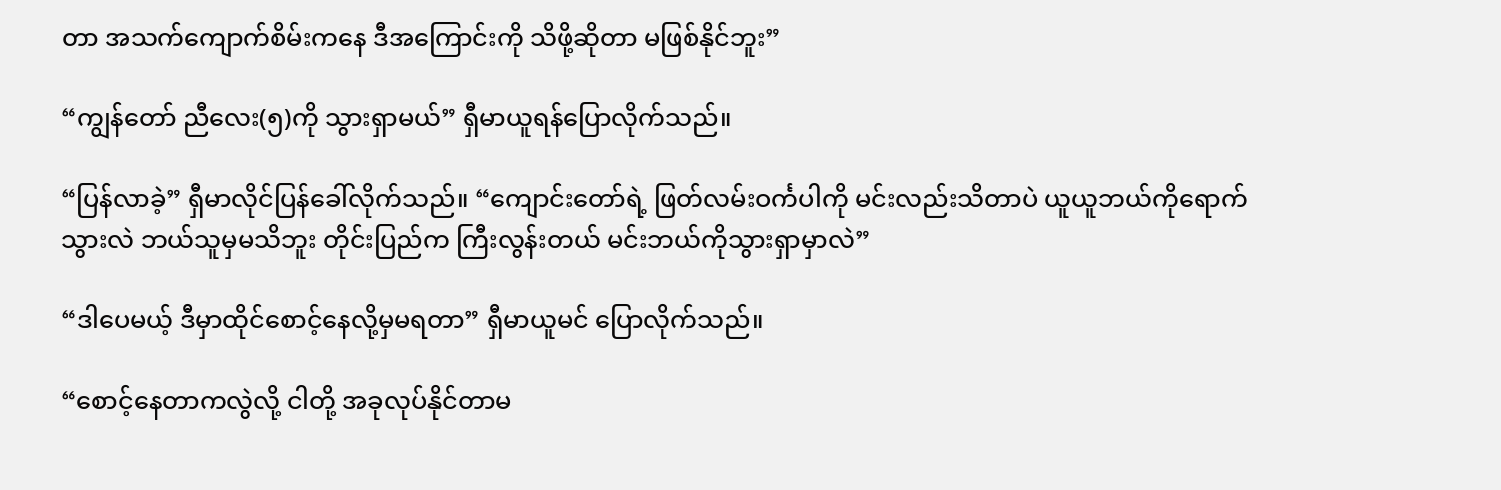တာ အသက်ကျောက်စိမ်းကနေ ဒီအကြောင်းကို သိဖို့ဆိုတာ မဖြစ်နိုင်ဘူး”

“ကျွန်တော် ညီလေး(၅)ကို သွားရှာမယ်” ရှီမာယူရန်ပြောလိုက်သည်။

“ပြန်လာခဲ့” ရှီမာလိုင်ပြန်ခေါ်လိုက်သည်။ “ကျောင်းတော်ရဲ့ ဖြတ်လမ်းဝင်္ကပါကို မင်းလည်းသိတာပဲ ယူယူဘယ်ကိုရောက်သွားလဲ ဘယ်သူမှမသိဘူး တိုင်းပြည်က ကြီးလွန်းတယ် မင်းဘယ်ကိုသွားရှာမှာလဲ”

“ဒါပေမယ့် ဒီမှာထိုင်စောင့်နေလို့မှမရတာ” ရှီမာယူမင် ပြောလိုက်သည်။

“စောင့်နေတာကလွဲလို့ ငါတို့ အခုလုပ်နိုင်တာမ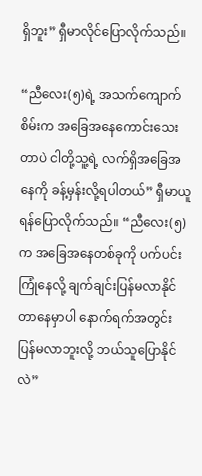ရှိဘူး” ရှီမာလိုင်ပြောလိုက်သည်။

“ညီလေး(၅)ရဲ့ အသက်ကျောက်စိမ်းက အခြေအနေကောင်းသေးတာပဲ ငါတို့သူ့ရဲ့ လက်ရှိအခြေအနေကို ခန့်မှန်းလို့ရပါတယ်” ရှီမာယူရန်ပြောလိုက်သည်။ “ညီလေး(၅)က အခြေအနေတစ်ခုကို ပက်ပင်းကြုံနေလို့ ချက်ချင်းပြန်မလာနိုင်တာနေမှာပါ နောက်ရက်အတွင်း ပြန်မလာဘူးလို့ ဘယ်သူပြောနိုင်လဲ”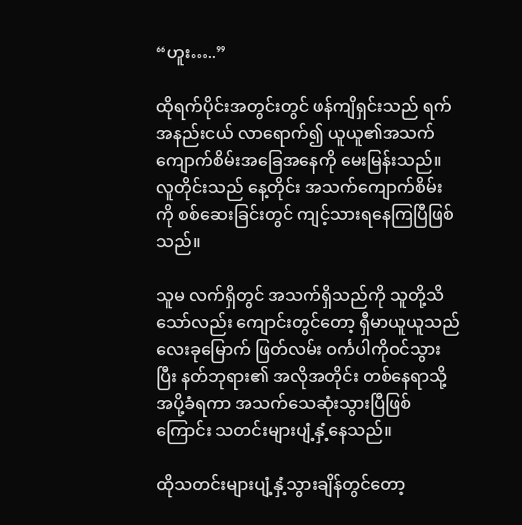“ဟူး…..”

ထိုရက်ပိုင်းအတွင်းတွင် ဖန်ကျိရှင်းသည် ရက်အနည်းငယ် လာရောက်၍ ယူယူ၏အသက်ကျောက်စိမ်းအခြေအနေကို မေးမြန်းသည်။ လူတိုင်းသည် နေ့တိုင်း အသက်ကျောက်စိမ်းကို စစ်ဆေးခြင်းတွင် ကျင့်သားရနေကြပြီဖြစ်သည်။

သူမ လက်ရှိတွင် အသက်ရှိသည်ကို သူတို့သိသော်လည်း ကျောင်းတွင်တော့ ရှီမာယူယူသည် လေးခုမြောက် ဖြတ်လမ်း ဝင်္ကပါကိုဝင်သွားပြီး နတ်ဘုရား၏ အလိုအတိုင်း တစ်နေရာသို့ အပို့ခံရကာ အသက်သေဆုံးသွားပြီဖြစ်ကြောင်း သတင်းများပျံ့နှံ့နေသည်။

ထိုသတင်းများပျံ့နှံ့သွားချိန်တွင်တော့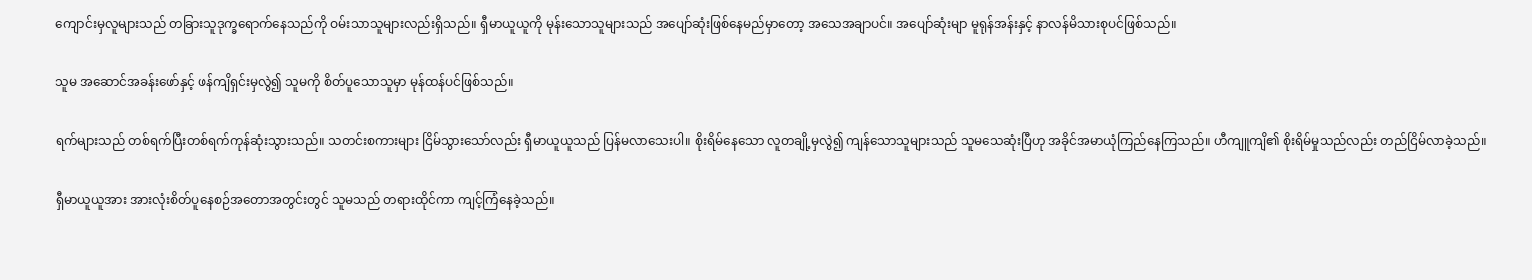ကျောင်းမှလူများသည် တခြားသူဒုက္ခရောက်နေသည်ကို ဝမ်းသာသူများလည်းရှိသည်။ ရှီမာယူယူကို မုန်းသောသူများသည် အပျော်ဆုံးဖြစ်နေမည်မှာတော့ အသေအချာပင်။ အပျော်ဆုံးမျာ မူရုန်အန်းနှင့် နာလန်မိသားစုပင်ဖြစ်သည်။

သူမ အဆောင်အခန်းဖော်နှင့် ဖန်ကျိရှင်းမှလွဲ၍ သူမကို စိတ်ပူသောသူမှာ မုန်ထန်ပင်ဖြစ်သည်။

ရက်များသည် တစ်ရက်ပြီးတစ်ရက်ကုန်ဆုံးသွားသည်။ သတင်းစကားများ ငြိမ်သွားသော်လည်း ရှီမာယူယူသည် ပြန်မလာသေးပါ။ စိုးရိမ်နေသော လူတချို့မှလွဲ၍ ကျန်သောသူများသည် သူမသေဆုံးပြီဟု အခိုင်အမာယုံကြည်နေကြသည်။ ဟီကျူကျိ၏ စိုးရိမ်မှုသည်လည်း တည်ငြိမ်လာခဲ့သည်။

ရှီမာယူယူအား အားလုံးစိတ်ပူနေစဉ်အတောအတွင်းတွင် သူမသည် တရားထိုင်ကာ ကျင့်ကြံနေခဲ့သည်။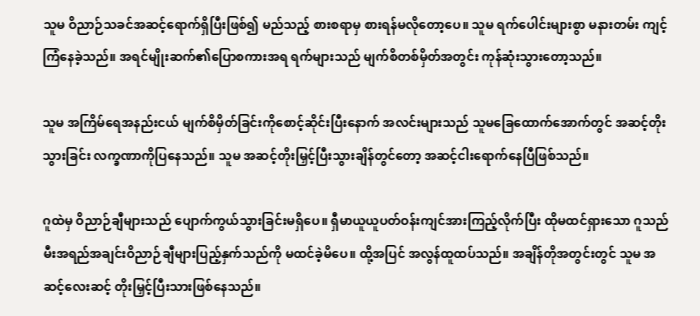သူမ ဝိညာဉ်သခင်အဆင့်ရောက်ရှိပြီးဖြစ်၍ မည်သည့် စားစရာမှ စားရန်မလိုတော့ပေ။ သူမ ရက်ပေါင်းများစွာ မနားတမ်း ကျင့်ကြံနေခဲ့သည်။ အရင်မျိုးဆက်၏ပြောစကားအရ ရက်များသည် မျက်စိတစ်မှိတ်အတွင်း ကုန်ဆုံးသွားတော့သည်။

သူမ အကြိမ်ရေအနည်းငယ် မျက်စိမှိတ်ခြင်းကိုစောင့်ဆိုင်းပြီးနောက် အလင်းများသည် သူမခြေထောက်အောက်တွင် အဆင့်တိုးသွားခြင်း လက္ခဏာကိုပြနေသည်။ သူမ အဆင့်တိုးမြှင့်ပြီးသွားချိန်တွင်တော့ အဆင့်ငါးရောက်နေပြီဖြစ်သည်။

ဂူထဲမှ ဝိညာဉ်ချီများသည် ပျောက်ကွယ်သွားခြင်းမရှိပေ။ ရှီမာယူယူပတ်ဝန်းကျင်အားကြည့်လိုက်ပြီး ထိုမထင်ရှားသော ဂူသည် မီးအရည်အချင်းဝိညာဉ်ချီများပြည့်နှက်သည်ကို မထင်ခဲ့မိပေ။ ထို့အပြင် အလွန်ထူထပ်သည်။ အချိန်တိုအတွင်းတွင် သူမ အဆင့်လေးဆင့် တိုးမြှင့်ပြီးသားဖြစ်နေသည်။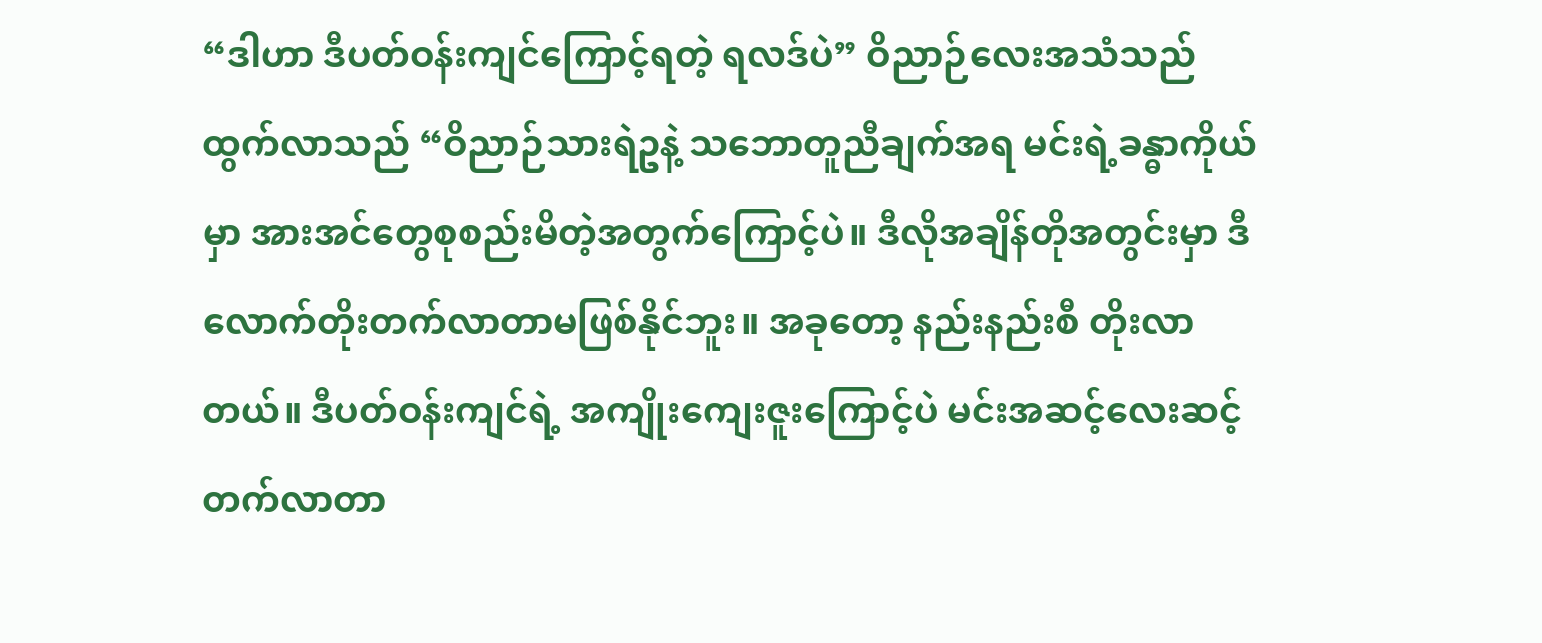“ဒါဟာ ဒီပတ်ဝန်းကျင်ကြောင့်ရတဲ့ ရလဒ်ပဲ” ဝိညာဉ်လေးအသံသည် ထွက်လာသည် “ဝိညာဉ်သားရဲဥနဲ့ သဘောတူညီချက်အရ မင်းရဲ့ခန္ဓာကိုယ်မှာ အားအင်တွေစုစည်းမိတဲ့အတွက်ကြောင့်ပဲ။ ဒီလိုအချိန်တိုအတွင်းမှာ ဒီလောက်တိုးတက်လာတာမဖြစ်နိုင်ဘူး။ အခုတော့ နည်းနည်းစီ တိုးလာတယ်။ ဒီပတ်ဝန်းကျင်ရဲ့ အကျိုးကျေးဇူးကြောင့်ပဲ မင်းအဆင့်လေးဆင့်တက်လာတာ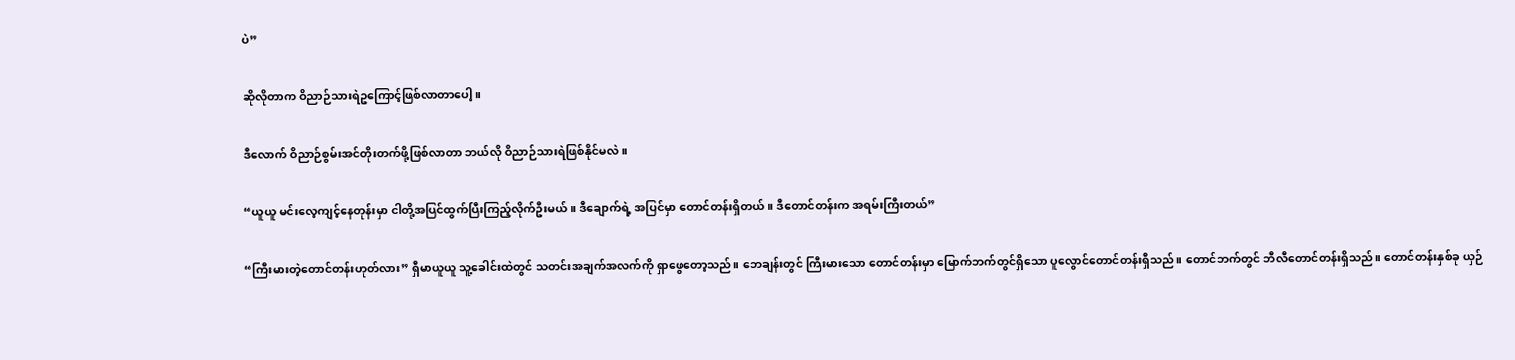ပဲ”

ဆိုလိုတာက ဝိညာဉ်သားရဲဥကြောင့်ဖြစ်လာတာပေါ့။

ဒီလောက် ဝိညာဉ်စွမ်းအင်တိုးတက်ဖို့ဖြစ်လာတာ ဘယ်လို ဝိညာဉ်သားရဲဖြစ်နိုင်မလဲ။

“ယူယူ မင်းလေ့ကျင့်နေတုန်းမှာ ငါတို့အပြင်ထွက်ပြီးကြည့်လိုက်ဦးမယ်။ ဒီချောက်ရဲ့ အပြင်မှာ တောင်တန်းရှိတယ်။ ဒီတောင်တန်းက အရမ်းကြီးတယ်”

“ကြီးမားတဲ့တောင်တန်းဟုတ်လား” ရှီမာယူယူ သူ့ခေါင်းထဲတွင် သတင်းအချက်အလက်ကို ရှာဖွေတော့သည်။ ဘေချန်းတွင် ကြီးမားသော တောင်တန်းမှာ မြောက်ဘက်တွင်ရှိသော ပူလွောင်တောင်တန်းရှီသည်။ တောင်ဘက်တွင် ဘီလီတောင်တန်းရှိသည်။ တောင်တန်းနှစ်ခု ယှဉ်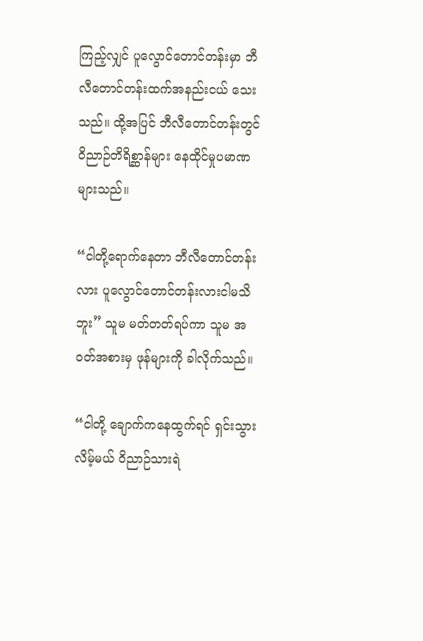ကြည့်လျှင် ပူလွောင်တောင်တန်းမှာ ဘီလီတောင်တန်းထက်အနည်းငယ် သေးသည်။ ထို့အပြင် ဘီလီတောင်တန်းတွင် ဝိညာဉ်တိရိစ္ဆာန်များ နေထိုင်မှုပမာဏများသည်။

“ငါတို့ရောက်နေတာ ဘီလီတောင်တန်းလား ပူလွောင်တောင်တန်းလားငါမသိဘူး” သူမ မတ်တတ်ရပ်ကာ သူမ အဝတ်အစားမှ ဖုန်များကို ခါလိုက်သည်။

“ငါတို့ ချောက်ကနေထွက်ရင် ရှင်းသွားလိမ့်မယ် ဝိညာဉ်သားရဲ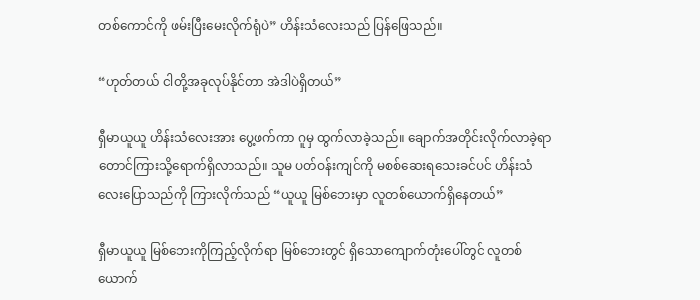တစ်ကောင်ကို ဖမ်းပြီးမေးလိုက်ရုံပဲ” ဟိန်းသံလေးသည် ပြန်ဖြေသည်။

“ဟုတ်တယ် ငါတို့အခုလုပ်နိုင်တာ အဲဒါပဲရှိတယ်”

ရှီမာယူယူ ဟိန်းသံလေးအား ပွေ့ဖက်ကာ ဂူမှ ထွက်လာခဲ့သည်။ ချောက်အတိုင်းလိုက်လာခဲ့ရာ တောင်ကြားသို့ရောက်ရှိလာသည်။ သူမ ပတ်ဝန်းကျင်ကို မစစ်ဆေးရသေးခင်ပင် ဟိန်းသံလေးပြောသည်ကို ကြားလိုက်သည် “ယူယူ မြစ်ဘေးမှာ လူတစ်ယောက်ရှိနေတယ်”

ရှီမာယူယူ မြစ်ဘေးကိုကြည့်လိုက်ရာ မြစ်ဘေးတွင် ရှိသောကျောက်တုံးပေါ်တွင် လူတစ်ယောက်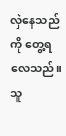လှဲနေသည်ကို တွေ့ရလေသည်။ သူ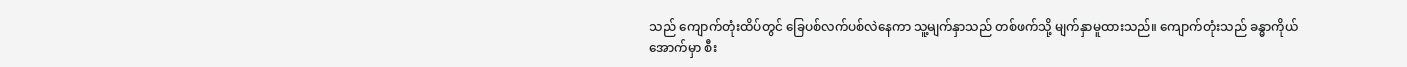သည် ကျောက်တုံးထိပ်တွင် ခြေပစ်လက်ပစ်လဲနေကာ သူ့မျက်နှာသည် တစ်ဖက်သို့ မျက်နှာမူထားသည်။ ကျောက်တုံးသည် ခန္ဓာကိုယ်အောက်မှာ စီး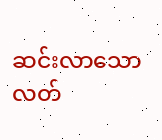ဆင်းလာသော လတ်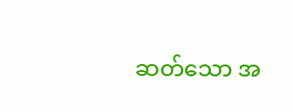ဆတ်သော အ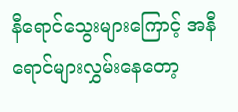နီရောင်သွေးများကြောင့် အနီရောင်များလွှမ်းနေတော့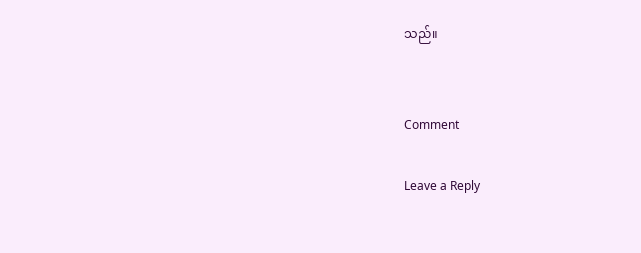သည်။


Comment

Leave a Reply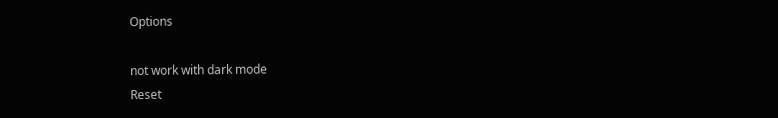Options

not work with dark mode
Reset